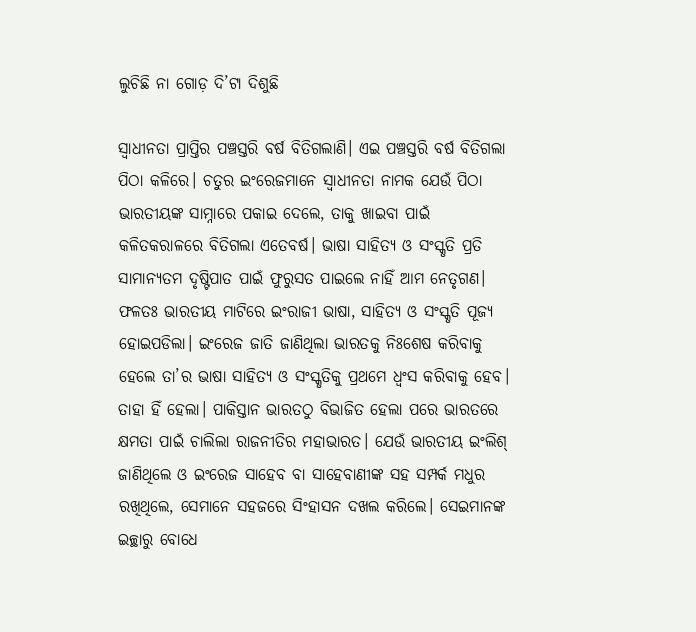ଲୁଚିଛି ନା ଗୋଡ଼ ଦି’ଟା ଦିଶୁଛି

ସ୍ବାଧୀନତା ପ୍ରାପ୍ତିର ପଞ୍ଚସ୍ତରି ବର୍ଷ ବିତିଗଲାଣି। ଏଇ ପଞ୍ଚସ୍ତରି ବର୍ଷ ବିତିଗଲା ପିଠା କଳିରେ। ଚତୁର ଇଂରେଜମାନେ ସ୍ବାଧୀନତା ନାମକ ଯେଉଁ ପିଠା ଭାରତୀୟଙ୍କ ସାମ୍ନାରେ ପକାଇ ଦେଲେ, ତାକୁ ଖାଇବା ପାଇଁ କଳିତକରାଳରେ ବିତିଗଲା ଏତେବର୍ଷ। ଭାଷା ସାହିତ୍ୟ ଓ ସଂସ୍କୃତି ପ୍ରତି ସାମାନ୍ୟତମ ଦୃଷ୍ଟିପାତ ପାଇଁ ଫୁରୁସତ ପାଇଲେ ନାହିଁ ଆମ ନେତୃଗଣ। ଫଳତଃ ଭାରତୀୟ ମାଟିରେ ଇଂରାଜୀ ଭାଷା, ସାହିତ୍ୟ ଓ ସଂସ୍କୃତି ପୂଜ୍ୟ ହୋଇପଡିଲା। ଇଂରେଜ ଜାତି ଜାଣିଥିଲା ଭାରତକୁ ନିଃଶେଷ କରିବାକୁ ହେଲେ ତା’ର ଭାଷା ସାହିତ୍ୟ ଓ ସଂସ୍କୃତିକୁ ପ୍ରଥମେ ଧ୍ୱଂସ କରିବାକୁ ହେବ। ତାହା ହିଁ ହେଲା। ପାକିସ୍ତାନ ଭାରତଠୁ ବିଭାଜିତ ହେଲା ପରେ ଭାରତରେ କ୍ଷମତା ପାଇଁ ଚାଲିଲା ରାଜନୀତିର ମହାଭାରତ। ଯେଉଁ ଭାରତୀୟ ଇଂଲିଶ୍‌ ଜାଣିଥିଲେ ଓ ଇଂରେଜ ସାହେବ ବା ସାହେବାଣୀଙ୍କ ସହ ସମ୍ପର୍କ ମଧୁର ରଖିଥିଲେ, ସେମାନେ ସହଜରେ ସିଂହାସନ ଦଖଲ କରିଲେ। ସେଇମାନଙ୍କ ଇଚ୍ଛାରୁ ବୋଧେ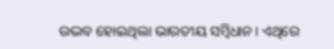ଉଦ୍ଭବ ହୋଇଥିଲା ଭାରତୀୟ ସମ୍ବିଧାନ। ଏଥିରେ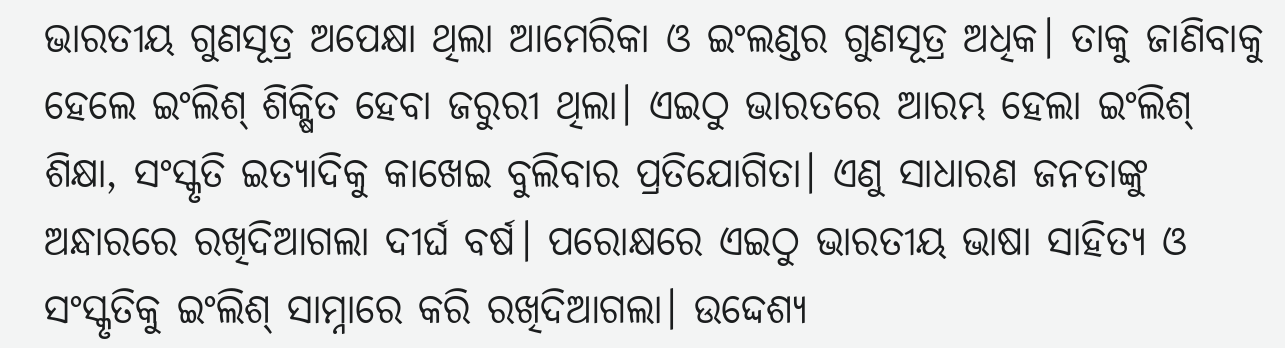ଭାରତୀୟ ଗୁଣସୂତ୍ର ଅପେକ୍ଷା ଥିଲା ଆମେରିକା ଓ ଇଂଲଣ୍ଡର ଗୁଣସୂତ୍ର ଅଧିକ। ତାକୁ ଜାଣିବାକୁ ହେଲେ ଇଂଲିଶ୍‌ ଶିକ୍ଷିତ ହେବା ଜରୁରୀ ଥିଲା। ଏଇଠୁ ଭାରତରେ ଆରମ୍ଭ ହେଲା ଇଂଲିଶ୍‌ ଶିକ୍ଷା, ସଂସ୍କୃତି ଇତ୍ୟାଦିକୁ କାଖେଇ ବୁଲିବାର ପ୍ରତିଯୋଗିତା। ଏଣୁ ସାଧାରଣ ଜନତାଙ୍କୁ ଅନ୍ଧାରରେ ରଖିଦିଆଗଲା ଦୀର୍ଘ ବର୍ଷ। ପରୋକ୍ଷରେ ଏଇଠୁ ଭାରତୀୟ ଭାଷା ସାହିତ୍ୟ ଓ ସଂସ୍କୃତିକୁ ଇଂଲିଶ୍‌ ସାମ୍ନାରେ କରି ରଖିଦିଆଗଲା। ଉଦ୍ଦେଶ୍ୟ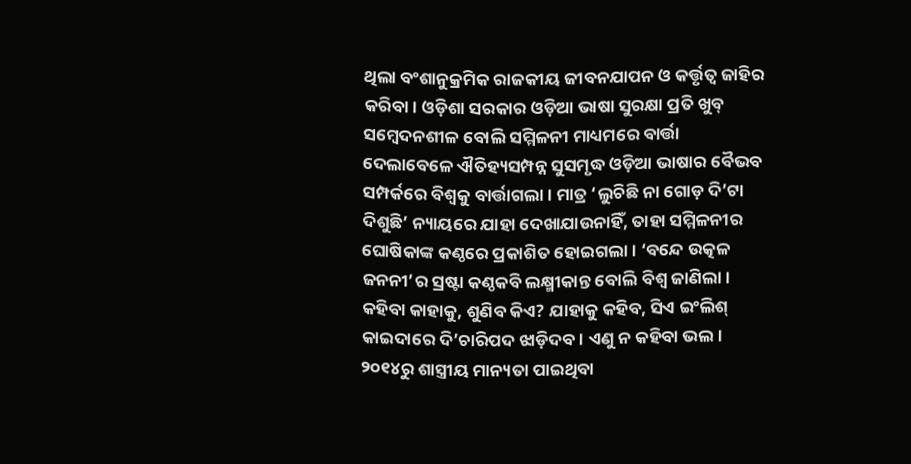ଥିଲା ବଂଶାନୁକ୍ରମିକ ରାଜକୀୟ ଜୀବନଯାପନ ଓ କର୍ତ୍ତୃତ୍ୱ ଜାହିର କରିବା। ଓଡ଼ିଶା ସରକାର ଓଡ଼ିଆ ଭାଷା ସୁରକ୍ଷା ପ୍ରତି ଖୁବ୍‌ ସମ୍ବେଦନଶୀଳ ବୋଲି ସମ୍ମିଳନୀ ମାଧ୍ୟମରେ ବାର୍ତ୍ତା ଦେଲାବେଳେ ଐତିହ୍ୟସମ୍ପନ୍ନ ସୁସମୃଦ୍ଧ ଓଡ଼ିଆ ଭାଷାର ବୈଭବ ସମ୍ପର୍କରେ ବିଶ୍ୱକୁ ବାର୍ତ୍ତାଗଲା। ମାତ୍ର ‘ଲୁଚିଛି ନା ଗୋଡ଼ ଦି’ଟା ଦିଶୁଛି’ ନ୍ୟାୟରେ ଯାହା ଦେଖାଯାଉନାହିଁ, ତାହା ସମ୍ମିଳନୀର ଘୋଷିକାଙ୍କ କଣ୍ଠରେ ପ୍ରକାଶିତ ହୋଇଗଲା। ‘ବନ୍ଦେ ଉତ୍କଳ ଜନନୀ’ର ସ୍ରଷ୍ଟା କଣ୍ଠକବି ଲକ୍ଷ୍ମୀକାନ୍ତ ବୋଲି ବିଶ୍ୱ ଜାଣିଲା। କହିବା କାହାକୁ, ଶୁଣିବ କିଏ? ଯାହାକୁ କହିବ, ସିଏ ଇଂଲିଶ୍‌ କାଇଦାରେ ଦି’ଚାରିପଦ ଝାଡ଼ିଦବ। ଏଣୁ ନ କହିବା ଭଲ।
୨୦୧୪ରୁ ଶାସ୍ତ୍ରୀୟ ମାନ୍ୟତା ପାଇଥିବା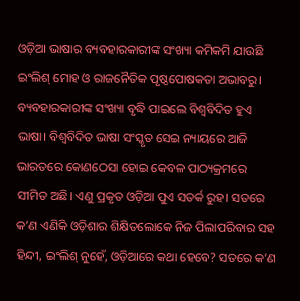ଓଡ଼ିଆ ଭାଷାର ବ୍ୟବହାରକାରୀଙ୍କ ସଂଖ୍ୟା କମିକମି ଯାଉଛି ଇଂଲିଶ୍‌ ମୋହ ଓ ରାଜନୈତିକ ପୃଷ୍ଠପୋଷକତା ଅଭାବରୁ। ବ୍ୟବହାରକାରୀଙ୍କ ସଂଖ୍ୟା ବୃଦ୍ଧି ପାଇଲେ ବିଶ୍ୱବିଦିତ ହୁଏ ଭାଷା। ବିଶ୍ୱବିଦିତ ଭାଷା ସଂସ୍କୃତ ସେଇ ନ୍ୟାୟରେ ଆଜି ଭାରତରେ କୋଣଠେସା ହୋଇ କେବଳ ପାଠ୍ୟକ୍ରମରେ ସୀମିତ ଅଛି। ଏଣୁ ପ୍ରକୃତ ଓଡ଼ିଆ ପୁଏ ସତର୍କ ରୁହ। ସତରେ କ’ଣ ଏଣିକି ଓଡ଼ିଶାର ଶିକ୍ଷିତଲୋକେ ନିଜ ପିଲାପରିବାର ସହ ହିନ୍ଦୀ, ଇଂଲିଶ୍‌ ନୁହେଁ, ଓଡ଼ିଆରେ କଥା ହେବେ? ସତରେ କ’ଣ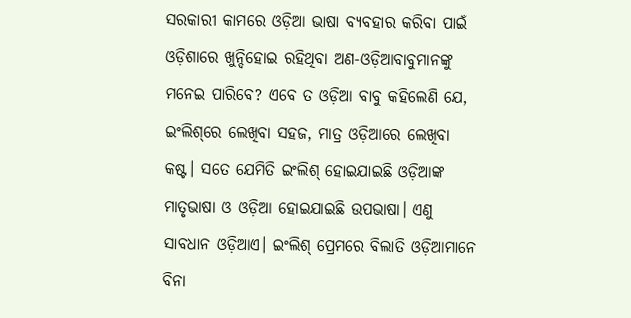ସରକାରୀ କାମରେ ଓଡ଼ିଆ ଭାଷା ବ୍ୟବହାର କରିବା ପାଇଁ ଓଡ଼ିଶାରେ ଖୁନ୍ଦିହୋଇ ରହିଥିବା ଅଣ-ଓଡ଼ିଆବାବୁମାନଙ୍କୁ ମନେଇ ପାରିବେ? ଏବେ ତ ଓଡ଼ିଆ ବାବୁ କହିଲେଣି ଯେ, ଇଂଲିଶ୍‌ରେ ଲେଖିବା ସହଜ, ମାତ୍ର ଓଡ଼ିଆରେ ଲେଖିବା କଷ୍ଟ। ସତେ ଯେମିତି ଇଂଲିଶ୍‌ ହୋଇଯାଇଛି ଓଡ଼ିଆଙ୍କ ମାତୃଭାଷା ଓ ଓଡ଼ିଆ ହୋଇଯାଇଛି ଉପଭାଷା। ଏଣୁ ସାବଧାନ ଓଡ଼ିଆଏ। ଇଂଲିଶ୍‌ ପ୍ରେମରେ ବିଲାତି ଓଡ଼ିଆମାନେ ବିନା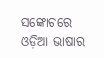ସଙ୍କୋଚରେ ଓଡ଼ିଆ ଭାଷାର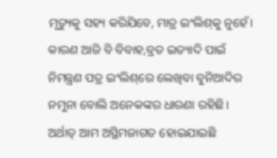ମୃତ୍ୟୁକୁ ସହ୍ୟ କରିଯିବେ, ମାତ୍ର ଇଂଲିଶ୍‌କୁ ନୁହେଁ। କାରଣ ଆଜି ବି ବିବାହ,ବ୍ରତ ଇତ୍ୟାଦି ପାଇଁ ନିମନ୍ତ୍ରଣ ପତ୍ର ଇଂଲିଶ୍‌ରେ ଲେଖିବା ବୁନିଆଦିର ନମୁନା ବୋଲି ଅନେକଙ୍କର ଧାରଣା ରହିଛି। ଅର୍ଥାତ୍‌ ଆମ ଅସ୍ଥିମଜାଗତ ହୋଇଯାଇଛି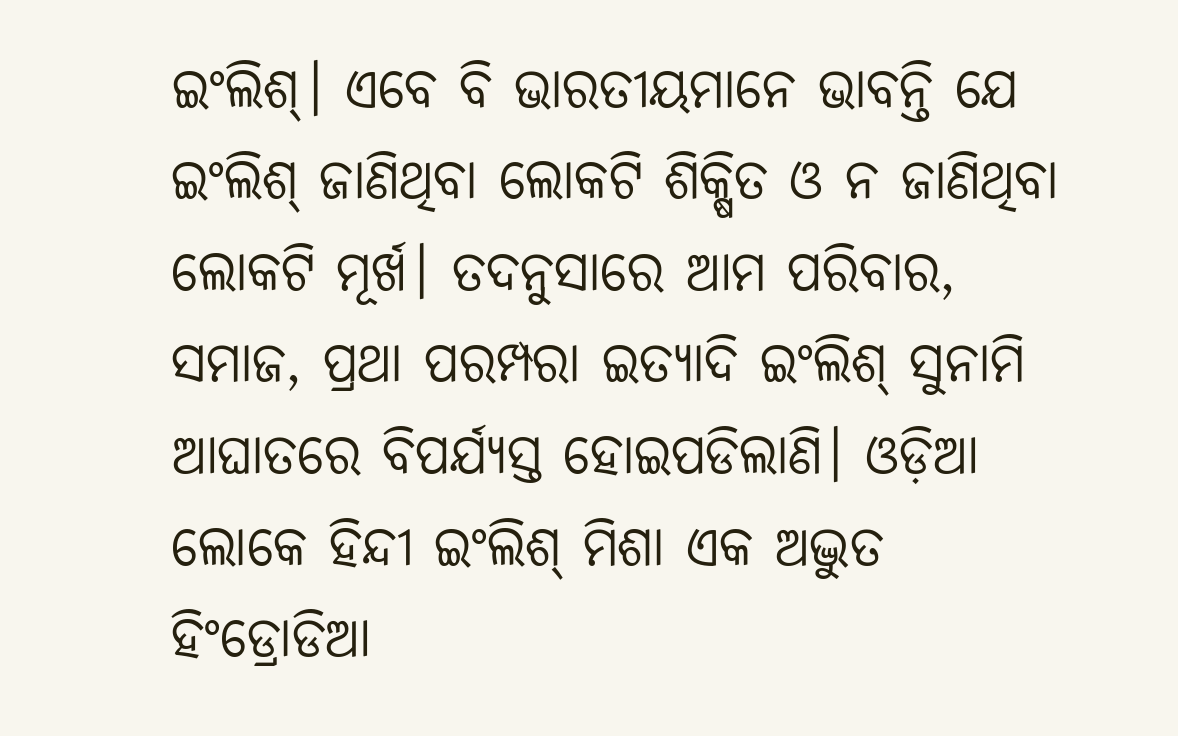ଇଂଲିଶ୍‌। ଏବେ ବି ଭାରତୀୟମାନେ ଭାବନ୍ତି ଯେ ଇଂଲିଶ୍‌ ଜାଣିଥିବା ଲୋକଟି ଶିକ୍ଷିତ ଓ ନ ଜାଣିଥିବା ଲୋକଟି ମୂର୍ଖ। ତଦନୁସାରେ ଆମ ପରିବାର, ସମାଜ, ପ୍ରଥା ପରମ୍ପରା ଇତ୍ୟାଦି ଇଂଲିଶ୍‌ ସୁନାମି ଆଘାତରେ ବିପର୍ଯ୍ୟସ୍ତ ହୋଇପଡିଲାଣି। ଓଡ଼ିଆ ଲୋକେ ହିନ୍ଦୀ ଇଂଲିଶ୍‌ ମିଶା ଏକ ଅଦ୍ଭୁତ ହିଂଡ୍ରୋଡିଆ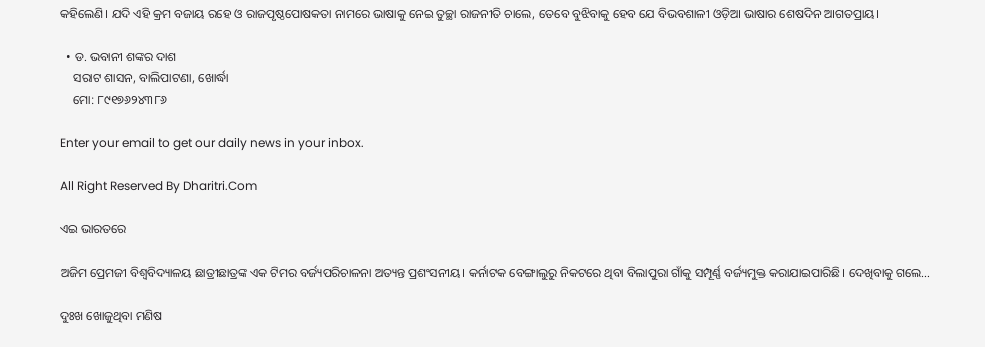କହିଲେଣି। ଯଦି ଏହି କ୍ରମ ବଜାୟ ରହେ ଓ ରାଜପୃଷ୍ଠପୋଷକତା ନାମରେ ଭାଷାକୁ ନେଇ ତୁଚ୍ଛା ରାଜନୀତି ଚାଲେ, ତେବେ ବୁଝିବାକୁ ହେବ ଯେ ବିଭବଶାଳୀ ଓଡ଼ିଆ ଭାଷାର ଶେଷଦିନ ଆଗତପ୍ରାୟ।

  • ଡ. ଭବାନୀ ଶଙ୍କର ଦାଶ
    ସରାଟ ଶାସନ, ବାଲିପାଟଣା, ଖୋର୍ଦ୍ଧା
    ମୋ: ୮୯୧୭୬୨୪୩୮୬

Enter your email to get our daily news in your inbox.

All Right Reserved By Dharitri.Com

ଏଇ ଭାରତରେ

ଅଜିମ ପ୍ରେମଜୀ ବିଶ୍ୱବିଦ୍ୟାଳୟ ଛାତ୍ରୀଛାତ୍ରଙ୍କ ଏକ ଟିମର ବର୍ଜ୍ୟପରିଚାଳନା ଅତ୍ୟନ୍ତ ପ୍ରଶଂସନୀୟ। କର୍ନାଟକ ବେଙ୍ଗାଲୁରୁ ନିକଟରେ ଥିବା ବିଲାପୁରା ଗାଁକୁ ସମ୍ପୂର୍ଣ୍ଣ ବର୍ଜ୍ୟମୁକ୍ତ କରାଯାଇପାରିଛି। ଦେଖିବାକୁ ଗଲେ…

ଦୁଃଖ ଖୋଜୁଥିବା ମଣିଷ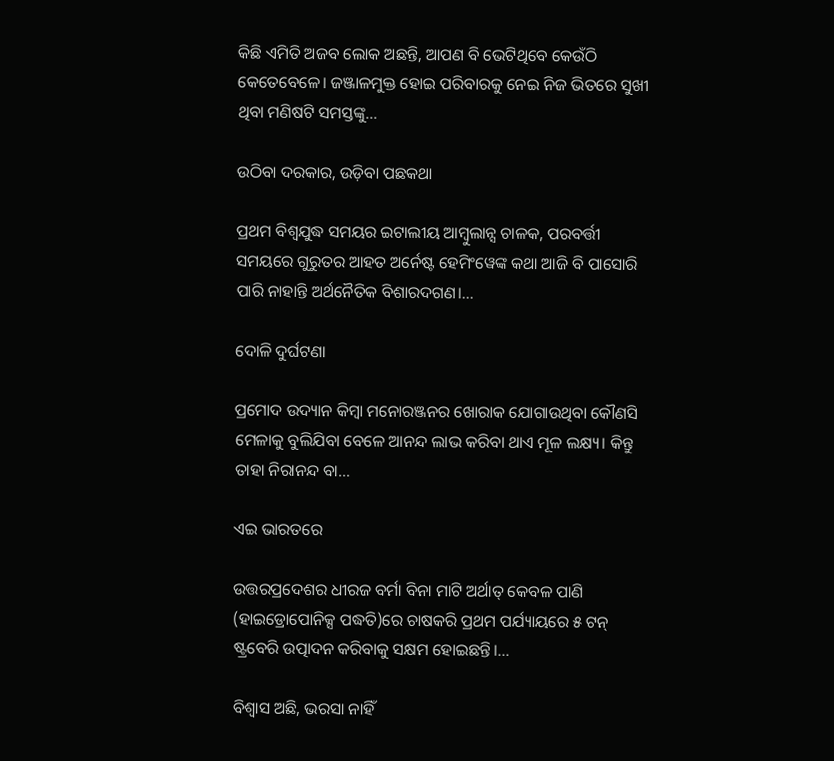କିଛି ଏମିତି ଅଜବ ଲୋକ ଅଛନ୍ତି, ଆପଣ ବି ଭେଟିଥିବେ କେଉଁଠି କେତେବେଳେ। ଜଞ୍ଜାଳମୁକ୍ତ ହୋଇ ପରିବାରକୁ ନେଇ ନିଜ ଭିତରେ ସୁଖୀ ଥିବା ମଣିଷଟି ସମସ୍ତଙ୍କୁ…

ଉଠିବା ଦରକାର, ଉଡ଼ିବା ପଛକଥା

ପ୍ରଥମ ବିଶ୍ୱଯୁଦ୍ଧ ସମୟର ଇଟାଲୀୟ ଆମ୍ବୁଲାନ୍ସ ଚାଳକ, ପରବର୍ତ୍ତୀ ସମୟରେ ଗୁରୁତର ଆହତ ଅର୍ନେଷ୍ଟ ହେମିଂୱେଙ୍କ କଥା ଆଜି ବି ପାସୋରି ପାରି ନାହାନ୍ତି ଅର୍ଥନୈତିକ ବିଶାରଦଗଣ।…

ଦୋଳି ଦୁର୍ଘଟଣା

ପ୍ରମୋଦ ଉଦ୍ୟାନ କିମ୍ବା ମନୋରଞ୍ଜନର ଖୋରାକ ଯୋଗାଉଥିବା କୌଣସି ମେଳାକୁ ବୁଲିଯିବା ବେଳେ ଆନନ୍ଦ ଲାଭ କରିବା ଥାଏ ମୂଳ ଲକ୍ଷ୍ୟ। କିନ୍ତୁ ତାହା ନିରାନନ୍ଦ ବା…

ଏଇ ଭାରତରେ

ଉତ୍ତରପ୍ରଦେଶର ଧୀରଜ ବର୍ମା ବିନା ମାଟି ଅର୍ଥାତ୍‌ କେବଳ ପାଣି (ହାଇଡ୍ରୋପୋନିକ୍ସ ପଦ୍ଧତି)ରେ ଚାଷକରି ପ୍ରଥମ ପର୍ଯ୍ୟାୟରେ ୫ ଟନ୍‌ ଷ୍ଟ୍ରବେରି ଉତ୍ପାଦନ କରିବାକୁ ସକ୍ଷମ ହୋଇଛନ୍ତି।…

ବିଶ୍ୱାସ ଅଛି, ଭରସା ନାହିଁ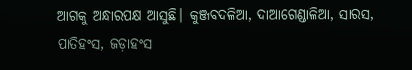ଆଗକୁ ଅନ୍ଧାରପକ୍ଷ ଆସୁଛି। କୁଞ୍ଜବଦଳିଆ, ଦାଆଗେଣ୍ଡାଳିଆ, ସାରସ, ପାତିହଂସ, ଜଡ଼ାହଂସ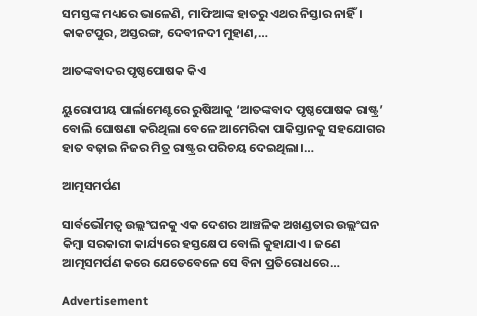ସମସ୍ତଙ୍କ ମଧ୍ୟରେ ଭାଳେଣି, ମାଫିଆଙ୍କ ହାତରୁ ଏଥର ନିସ୍ତାର ନାହିଁ। କାକଟପୁର, ଅସ୍ତରଙ୍ଗ, ଦେବୀନଦୀ ମୁହାଣ,…

ଆତଙ୍କବାଦର ପୃଷ୍ଠପୋଷକ କିଏ

ୟୁରୋପୀୟ ପାର୍ଲାମେଣ୍ଟରେ ରୁଷିଆକୁ ‘ଆତଙ୍କବାଦ ପୃଷ୍ଠପୋଷକ ରାଷ୍ଟ୍ର’ ବୋଲି ଘୋଷଣା କରିଥିଲା ବେଳେ ଆମେରିକା ପାକିସ୍ତାନକୁ ସହଯୋଗର ହାତ ବଢ଼ାଇ ନିଜର ମିତ୍ର ରାଷ୍ଟ୍ରର ପରିଚୟ ଦେଇଥିଲା।…

ଆତ୍ମସମର୍ପଣ

ସାର୍ବଭୌମତ୍ୱ ଉଲ୍ଲଂଘନକୁ ଏକ ଦେଶର ଆଞ୍ଚଳିକ ଅଖଣ୍ଡତାର ଉଲ୍ଲଂଘନ କିମ୍ବା ସରକାରୀ କାର୍ଯ୍ୟରେ ହସ୍ତକ୍ଷେପ ବୋଲି କୁହାଯାଏ। ଜଣେ ଆତ୍ମସମର୍ପଣ କରେ ଯେତେବେଳେ ସେ ବିନା ପ୍ରତିରୋଧରେ…

Advertisement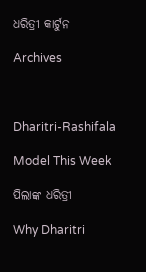ଧରିତ୍ରୀ କାର୍ଟୁନ

Archives



Dharitri-Rashifala

Model This Week

ପିଲାଙ୍କ ଧରିତ୍ରୀ

Why Dharitri